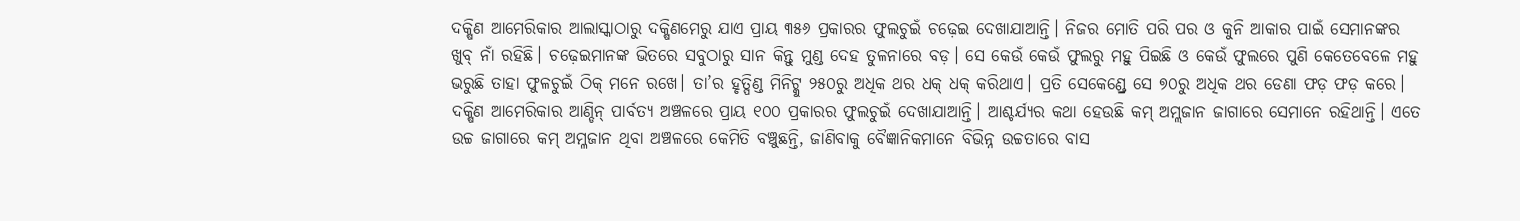ଦକ୍ଷିଣ ଆମେରିକାର ଆଲାସ୍କାଠାରୁ ଦକ୍ଷିଣମେରୁ ଯାଏ ପ୍ରାୟ ୩୫୬ ପ୍ରକାରର ଫୁଲଚୁଇଁ ଚଢ଼େଇ ଦେଖାଯାଆନ୍ତି। ନିଜର ମୋତି ପରି ପର ଓ କୁନି ଆକାର ପାଇଁ ସେମାନଙ୍କର ଖୁବ୍ ନାଁ ରହିଛି। ଚଢ଼େଇମାନଙ୍କ ଭିତରେ ସବୁଠାରୁ ସାନ କିନ୍ତୁ ମୁଣ୍ଡ ଦେହ ତୁଳନାରେ ବଡ଼। ସେ କେଉଁ କେଉଁ ଫୁଲରୁ ମହୁ ପିଇଛି ଓ କେଉଁ ଫୁଲରେ ପୁଣି କେତେବେଳେ ମହୁ ଭରୁଛି ତାହା ଫୁଳଚୁଇଁ ଠିକ୍ ମନେ ରଖେ। ତା’ର ହୃତ୍ପିଣ୍ଡ ମିନିଟ୍କୁ ୨୫୦ରୁ ଅଧିକ ଥର ଧକ୍ ଧକ୍ କରିଥାଏ। ପ୍ରତି ସେକେଣ୍ଡ୍ରେ ସେ ୭୦ରୁ ଅଧିକ ଥର ଡେଣା ଫଡ଼ ଫଡ଼ କରେ। ଦକ୍ଷିଣ ଆମେରିକାର ଆଣ୍ଡିନ୍ ପାର୍ବତ୍ୟ ଅଞ୍ଚଳରେ ପ୍ରାୟ ୧୦୦ ପ୍ରକାରର ଫୁଲଚୁଇଁ ଦେଖାଯାଆନ୍ତି। ଆଶ୍ଚର୍ଯ୍ୟର କଥା ହେଉଛି କମ୍ ଅମ୍ଲଜାନ ଜାଗାରେ ସେମାନେ ରହିଥାନ୍ତି। ଏତେ ଉଚ୍ଚ ଜାଗାରେ କମ୍ ଅମ୍ଳଜାନ ଥିବା ଅଞ୍ଚଳରେ କେମିତି ବଞ୍ଚୁଛନ୍ତି, ଜାଣିବାକୁ ବୈଜ୍ଞାନିକମାନେ ବିଭିନ୍ନ ଉଚ୍ଚତାରେ ବାସ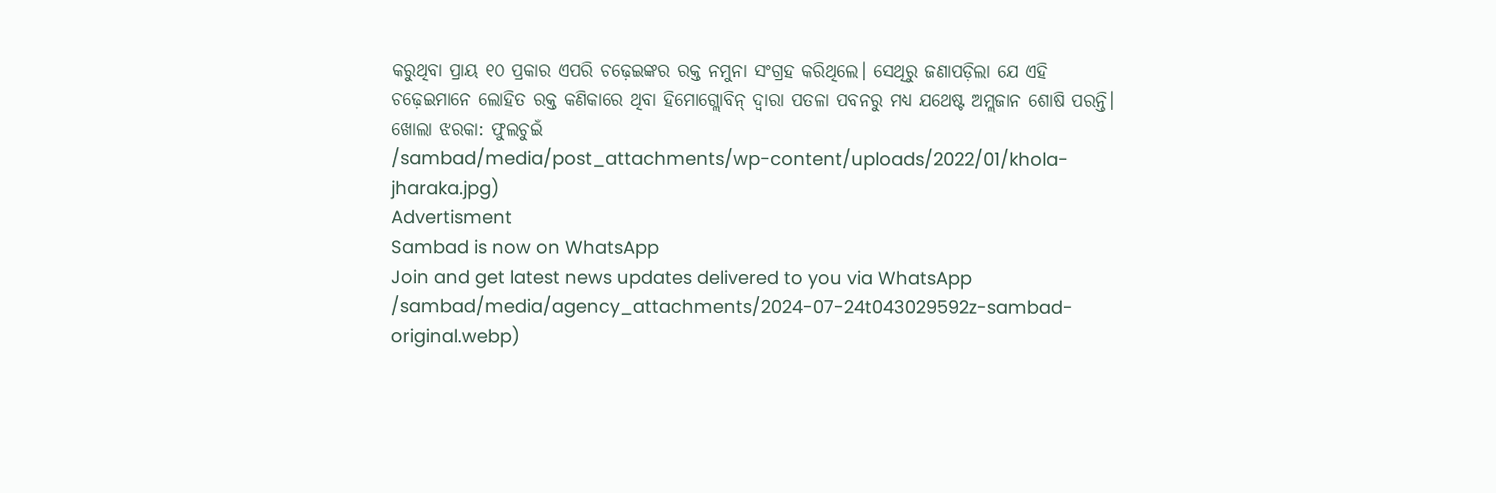କରୁଥିବା ପ୍ରାୟ ୧୦ ପ୍ରକାର ଏପରି ଚଢ଼େଇଙ୍କର ରକ୍ତ ନମୁନା ସଂଗ୍ରହ କରିଥିଲେ। ସେଥିରୁ ଜଣାପଡ଼ିଲା ଯେ ଏହି ଚଢ଼େଇମାନେ ଲୋହିତ ରକ୍ତ କଣିକାରେ ଥିବା ହିମୋଗ୍ଲୋବିନ୍ ଦ୍ବାରା ପତଳା ପବନରୁ ମଧ୍ୟ ଯଥେଷ୍ଟ ଅମ୍ଲଜାନ ଶୋଷି ପରନ୍ତି।
ଖୋଲା ଝରକା: ଫୁଲଚୁଇଁ
/sambad/media/post_attachments/wp-content/uploads/2022/01/khola-jharaka.jpg)
Advertisment
Sambad is now on WhatsApp
Join and get latest news updates delivered to you via WhatsApp
/sambad/media/agency_attachments/2024-07-24t043029592z-sambad-original.webp)